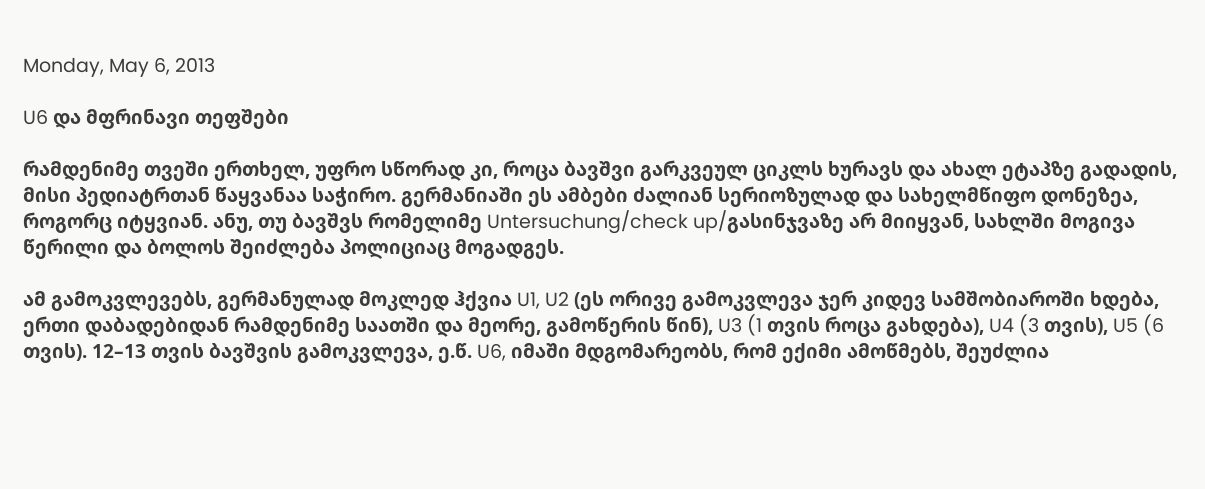Monday, May 6, 2013

U6 და მფრინავი თეფშები

რამდენიმე თვეში ერთხელ, უფრო სწორად კი, როცა ბავშვი გარკვეულ ციკლს ხურავს და ახალ ეტაპზე გადადის, მისი პედიატრთან წაყვანაა საჭირო. გერმანიაში ეს ამბები ძალიან სერიოზულად და სახელმწიფო დონეზეა, როგორც იტყვიან. ანუ, თუ ბავშვს რომელიმე Untersuchung/check up/გასინჯვაზე არ მიიყვან, სახლში მოგივა წერილი და ბოლოს შეიძლება პოლიციაც მოგადგეს.

ამ გამოკვლევებს, გერმანულად მოკლედ ჰქვია U1, U2 (ეს ორივე გამოკვლევა ჯერ კიდევ სამშობიაროში ხდება, ერთი დაბადებიდან რამდენიმე საათში და მეორე, გამოწერის წინ), U3 (1 თვის როცა გახდება), U4 (3 თვის), U5 (6 თვის). 12–13 თვის ბავშვის გამოკვლევა, ე.წ. U6, იმაში მდგომარეობს, რომ ექიმი ამოწმებს, შეუძლია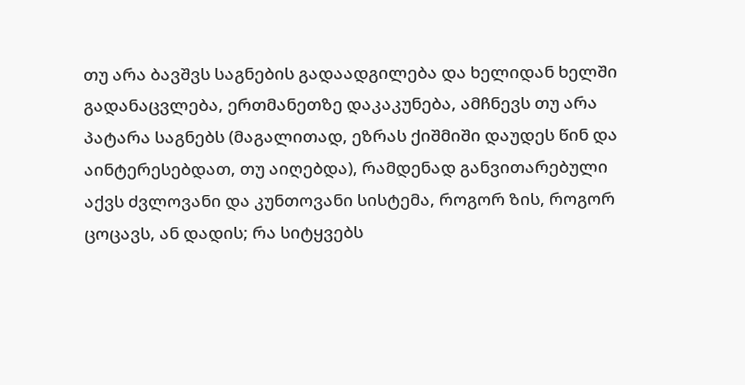თუ არა ბავშვს საგნების გადაადგილება და ხელიდან ხელში გადანაცვლება, ერთმანეთზე დაკაკუნება, ამჩნევს თუ არა პატარა საგნებს (მაგალითად, ეზრას ქიშმიში დაუდეს წინ და აინტერესებდათ, თუ აიღებდა), რამდენად განვითარებული აქვს ძვლოვანი და კუნთოვანი სისტემა, როგორ ზის, როგორ ცოცავს, ან დადის; რა სიტყვებს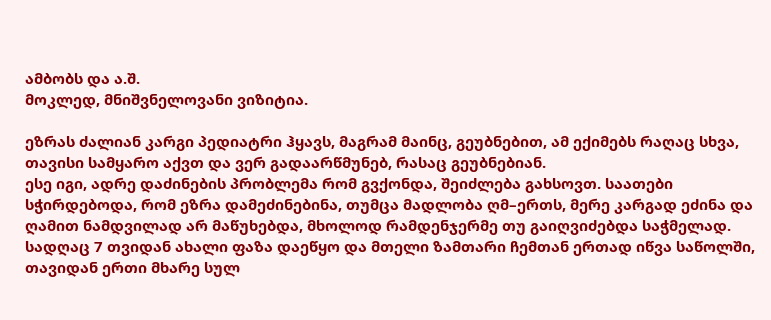ამბობს და ა.შ.
მოკლედ, მნიშვნელოვანი ვიზიტია.

ეზრას ძალიან კარგი პედიატრი ჰყავს, მაგრამ მაინც, გეუბნებით, ამ ექიმებს რაღაც სხვა, თავისი სამყარო აქვთ და ვერ გადაარწმუნებ, რასაც გეუბნებიან.
ესე იგი, ადრე დაძინების პრობლემა რომ გვქონდა, შეიძლება გახსოვთ. საათები სჭირდებოდა, რომ ეზრა დამეძინებინა, თუმცა მადლობა ღმ–ერთს, მერე კარგად ეძინა და ღამით ნამდვილად არ მაწუხებდა, მხოლოდ რამდენჯერმე თუ გაიღვიძებდა საჭმელად. სადღაც 7 თვიდან ახალი ფაზა დაეწყო და მთელი ზამთარი ჩემთან ერთად იწვა საწოლში, თავიდან ერთი მხარე სულ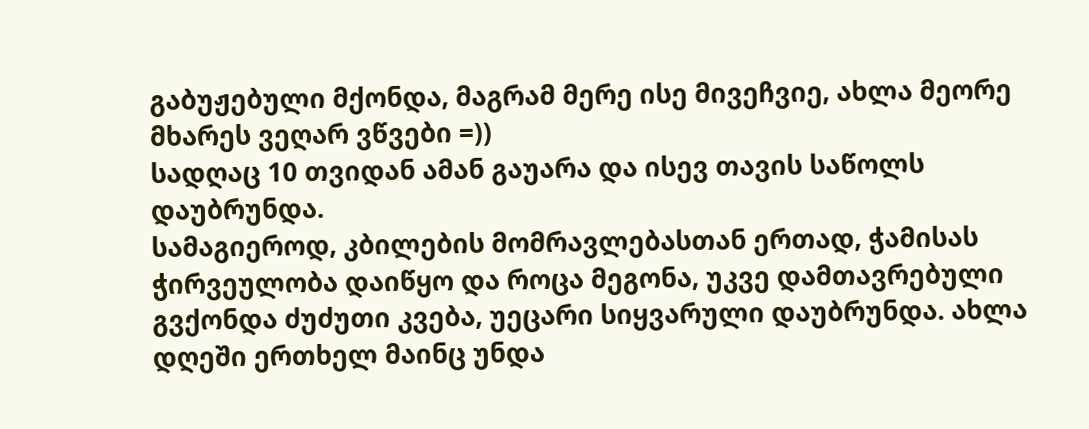გაბუჟებული მქონდა, მაგრამ მერე ისე მივეჩვიე, ახლა მეორე მხარეს ვეღარ ვწვები =))
სადღაც 10 თვიდან ამან გაუარა და ისევ თავის საწოლს დაუბრუნდა.
სამაგიეროდ, კბილების მომრავლებასთან ერთად, ჭამისას ჭირვეულობა დაიწყო და როცა მეგონა, უკვე დამთავრებული გვქონდა ძუძუთი კვება, უეცარი სიყვარული დაუბრუნდა. ახლა დღეში ერთხელ მაინც უნდა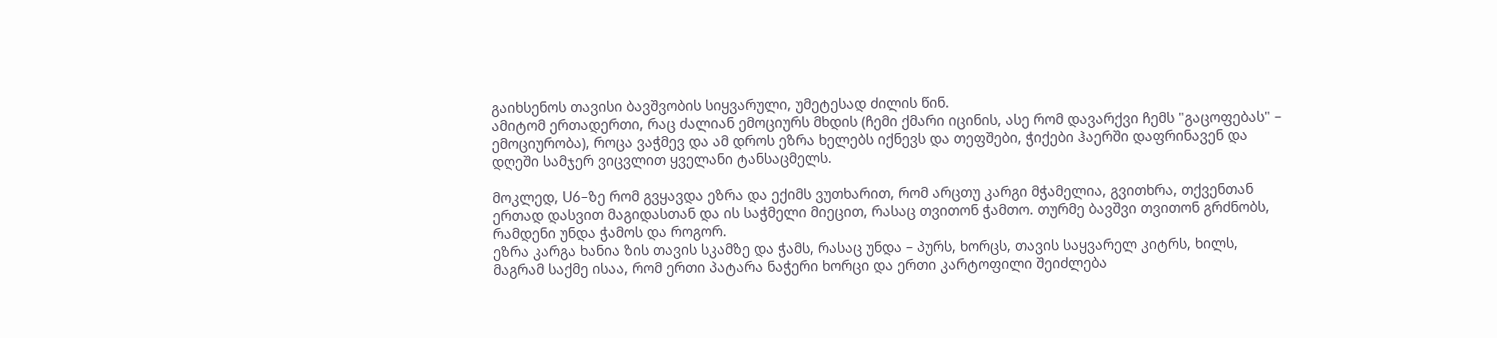გაიხსენოს თავისი ბავშვობის სიყვარული, უმეტესად ძილის წინ.
ამიტომ ერთადერთი, რაც ძალიან ემოციურს მხდის (ჩემი ქმარი იცინის, ასე რომ დავარქვი ჩემს "გაცოფებას" – ემოციურობა), როცა ვაჭმევ და ამ დროს ეზრა ხელებს იქნევს და თეფშები, ჭიქები ჰაერში დაფრინავენ და დღეში სამჯერ ვიცვლით ყველანი ტანსაცმელს.

მოკლედ, U6–ზე რომ გვყავდა ეზრა და ექიმს ვუთხარით, რომ არცთუ კარგი მჭამელია, გვითხრა, თქვენთან ერთად დასვით მაგიდასთან და ის საჭმელი მიეცით, რასაც თვითონ ჭამთო. თურმე ბავშვი თვითონ გრძნობს, რამდენი უნდა ჭამოს და როგორ.
ეზრა კარგა ხანია ზის თავის სკამზე და ჭამს, რასაც უნდა – პურს, ხორცს, თავის საყვარელ კიტრს, ხილს, მაგრამ საქმე ისაა, რომ ერთი პატარა ნაჭერი ხორცი და ერთი კარტოფილი შეიძლება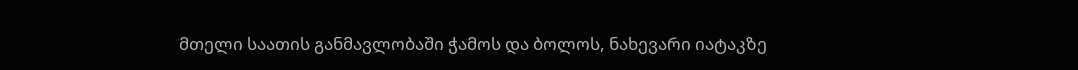მთელი საათის განმავლობაში ჭამოს და ბოლოს, ნახევარი იატაკზე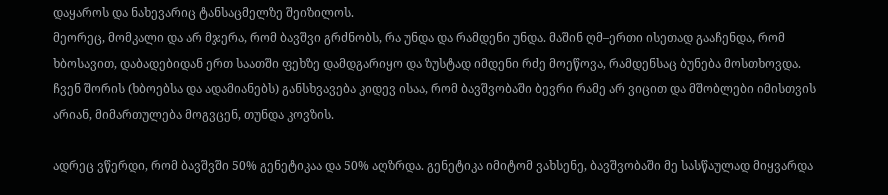დაყაროს და ნახევარიც ტანსაცმელზე შეიზილოს.
მეორეც, მომკალი და არ მჯერა, რომ ბავშვი გრძნობს, რა უნდა და რამდენი უნდა. მაშინ ღმ–ერთი ისეთად გააჩენდა, რომ ხბოსავით, დაბადებიდან ერთ საათში ფეხზე დამდგარიყო და ზუსტად იმდენი რძე მოეწოვა, რამდენსაც ბუნება მოსთხოვდა. ჩვენ შორის (ხბოებსა და ადამიანებს) განსხვავება კიდევ ისაა, რომ ბავშვობაში ბევრი რამე არ ვიცით და მშობლები იმისთვის არიან, მიმართულება მოგვცენ, თუნდა კოვზის.

ადრეც ვწერდი, რომ ბავშვში 50% გენეტიკაა და 50% აღზრდა. გენეტიკა იმიტომ ვახსენე, ბავშვობაში მე სასწაულად მიყვარდა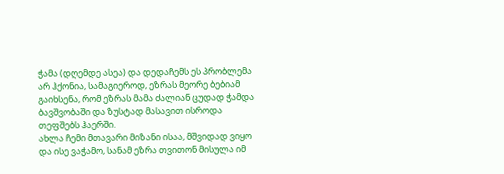ჭამა (დღემდე ასეა) და დედაჩემს ეს პრობლემა არ ჰქონია, სამაგიეროდ, ეზრას მეორე ბებიამ გაიხსენა, რომ ეზრას მამა ძალიან ცუდად ჭამდა ბავშვობაში და ზუსტად მასავით ისროდა თეფშებს ჰაერში.
ახლა ჩემი მთავარი მიზანი ისაა, მშვიდად ვიყო და ისე ვაჭამო, სანამ ეზრა თვითონ მისულა იმ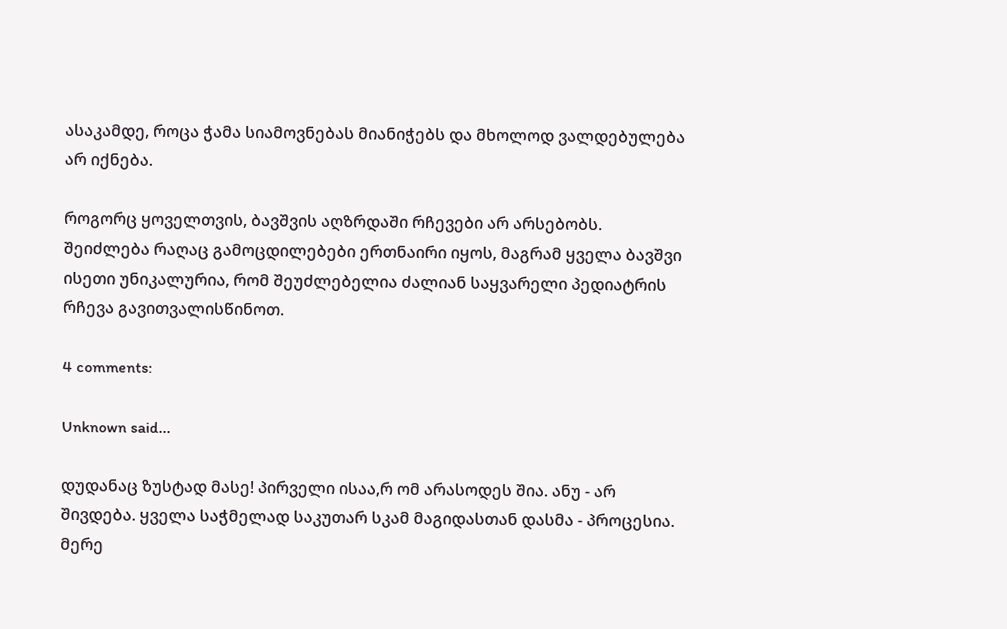ასაკამდე, როცა ჭამა სიამოვნებას მიანიჭებს და მხოლოდ ვალდებულება არ იქნება.

როგორც ყოველთვის, ბავშვის აღზრდაში რჩევები არ არსებობს. შეიძლება რაღაც გამოცდილებები ერთნაირი იყოს, მაგრამ ყველა ბავშვი ისეთი უნიკალურია, რომ შეუძლებელია ძალიან საყვარელი პედიატრის რჩევა გავითვალისწინოთ.

4 comments:

Unknown said...

დუდანაც ზუსტად მასე! პირველი ისაა,რ ომ არასოდეს შია. ანუ - არ შივდება. ყველა საჭმელად საკუთარ სკამ მაგიდასთან დასმა - პროცესია. მერე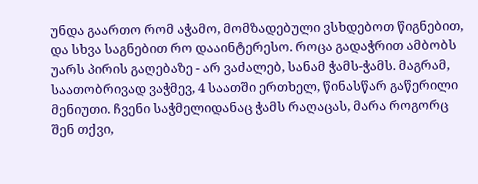უნდა გაართო რომ აჭამო, მომზადებული ვსხდებოთ წიგნებით, და სხვა საგნებით რო დააინტერესო. როცა გადაჭრით ამბობს უარს პირის გაღებაზე - არ ვაძალებ, სანამ ჭამს-ჭამს. მაგრამ, საათობრივად ვაჭმევ, 4 საათში ერთხელ, წინასწარ გაწერილი მენიუთი. ჩვენი საჭმელიდანაც ჭამს რაღაცას, მარა როგორც შენ თქვი,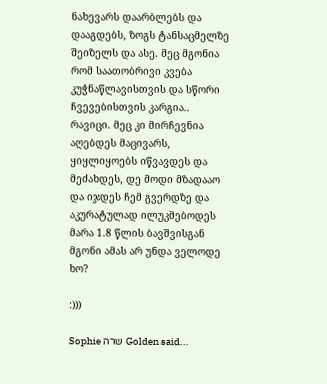ნახევარს დაარბლებს და დააგდებს, ზოგს ტანსაცმელზე შეიზელს და ასე. მეც მგონია რომ საათობრივი კვება კუჭნაწლავისთვის და სწორი ჩვევებისთვის კარგია.. რავიცი. მეც კი მირჩევნია აღებდეს მაცივარს, ყიყლიყოებს იწვავდეს და მეძახდეს, დე მოდი მზადააო და იჯდეს ჩემ გვერდზე და აკურატულად ილუკმებოდეს მარა 1.8 წლის ბავშვისგან მგონი ამას არ უნდა ველოდე ხო?

:)))

Sophie שרה Golden said...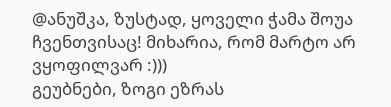@ანუშკა, ზუსტად, ყოველი ჭამა შოუა ჩვენთვისაც! მიხარია, რომ მარტო არ ვყოფილვარ :)))
გეუბნები, ზოგი ეზრას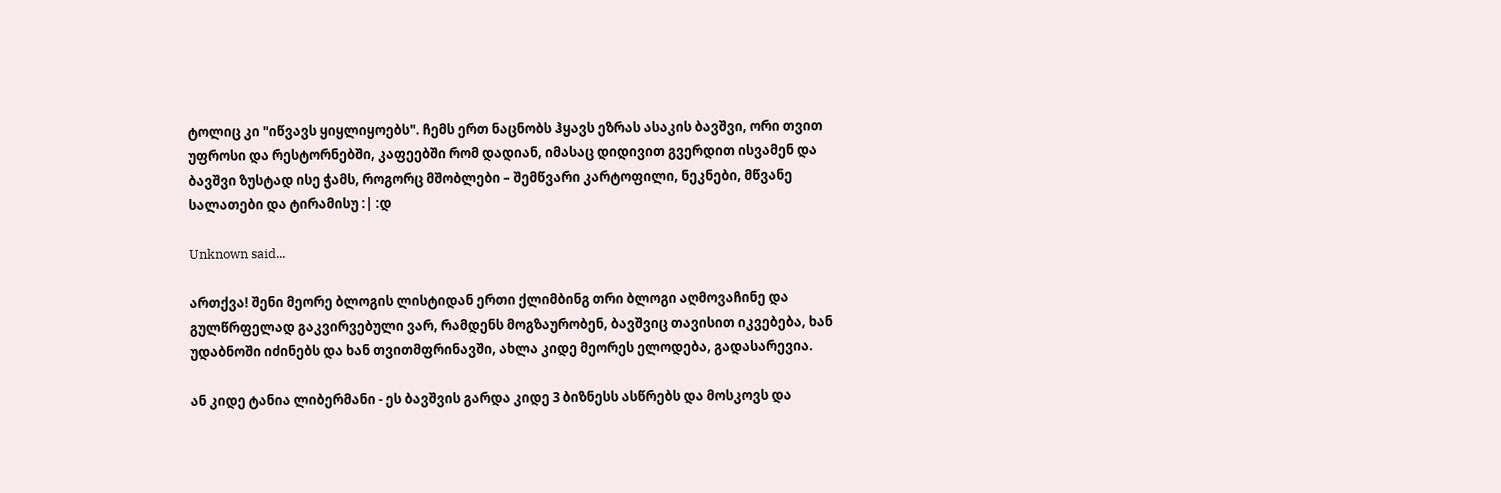ტოლიც კი "იწვავს ყიყლიყოებს". ჩემს ერთ ნაცნობს ჰყავს ეზრას ასაკის ბავშვი, ორი თვით უფროსი და რესტორნებში, კაფეებში რომ დადიან, იმასაც დიდივით გვერდით ისვამენ და ბავშვი ზუსტად ისე ჭამს, როგორც მშობლები – შემწვარი კარტოფილი, ნეკნები, მწვანე სალათები და ტირამისუ :| :დ

Unknown said...

ართქვა! შენი მეორე ბლოგის ლისტიდან ერთი ქლიმბინგ თრი ბლოგი აღმოვაჩინე და გულწრფელად გაკვირვებული ვარ, რამდენს მოგზაურობენ, ბავშვიც თავისით იკვებება, ხან უდაბნოში იძინებს და ხან თვითმფრინავში, ახლა კიდე მეორეს ელოდება, გადასარევია.

ან კიდე ტანია ლიბერმანი - ეს ბავშვის გარდა კიდე 3 ბიზნესს ასწრებს და მოსკოვს და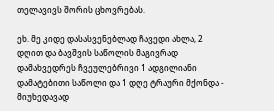თელავივს შორის ცხოვრებას.

ეხ. მე კიდე დასასვენებლად ჩავედი ახლა, 2 დღით და ბავშვის საწოლის მაგივრად დამახვედრეს ჩვეულებრივი 1 ადგილიანი დამატებითი საწოლი და 1 დღე ტრაური მქონდა - მიუხედავად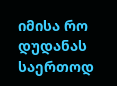იმისა რო დუდანას საერთოდ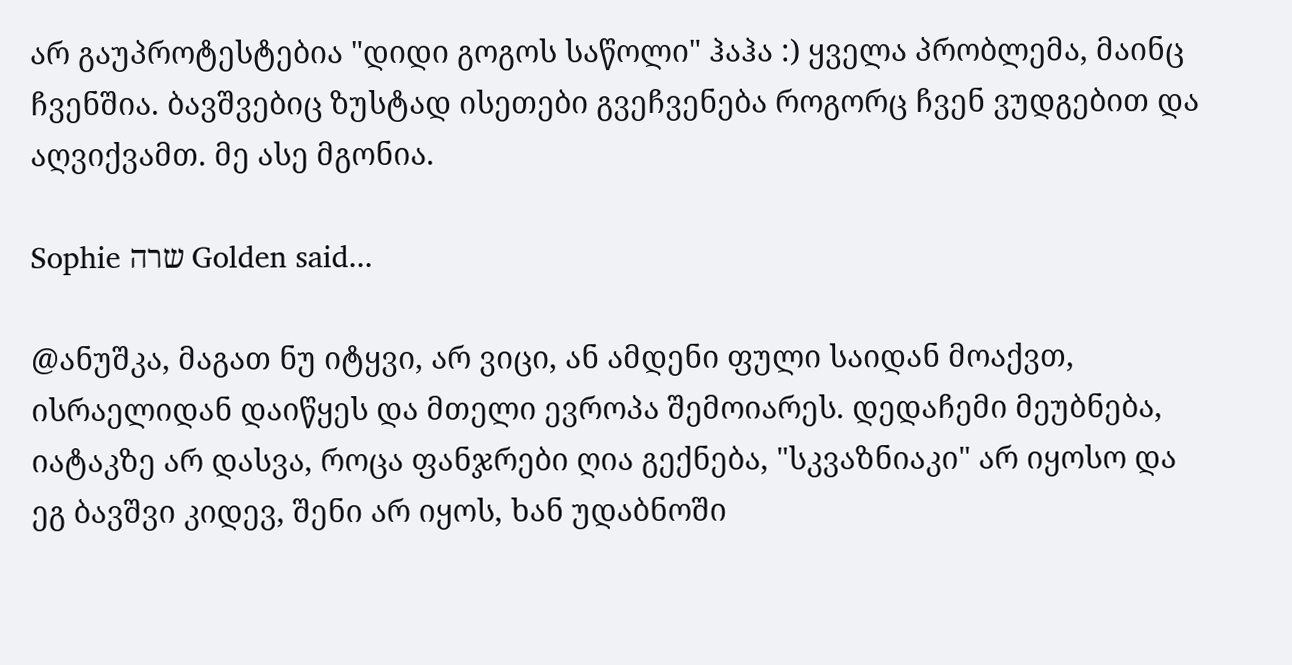არ გაუპროტესტებია "დიდი გოგოს საწოლი" ჰაჰა :) ყველა პრობლემა, მაინც ჩვენშია. ბავშვებიც ზუსტად ისეთები გვეჩვენება როგორც ჩვენ ვუდგებით და აღვიქვამთ. მე ასე მგონია.

Sophie שרה Golden said...

@ანუშკა, მაგათ ნუ იტყვი, არ ვიცი, ან ამდენი ფული საიდან მოაქვთ, ისრაელიდან დაიწყეს და მთელი ევროპა შემოიარეს. დედაჩემი მეუბნება, იატაკზე არ დასვა, როცა ფანჯრები ღია გექნება, "სკვაზნიაკი" არ იყოსო და ეგ ბავშვი კიდევ, შენი არ იყოს, ხან უდაბნოში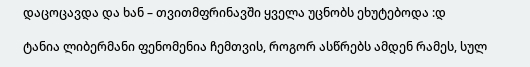დაცოცავდა და ხან – თვითმფრინავში ყველა უცნობს ეხუტებოდა :დ

ტანია ლიბერმანი ფენომენია ჩემთვის, როგორ ასწრებს ამდენ რამეს, სულ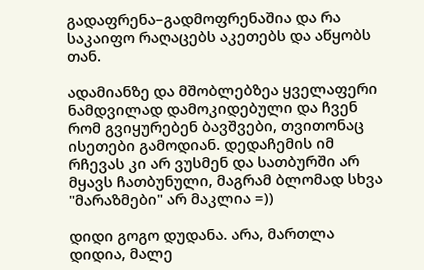გადაფრენა–გადმოფრენაშია და რა საკაიფო რაღაცებს აკეთებს და აწყობს თან.

ადამიანზე და მშობლებზეა ყველაფერი ნამდვილად დამოკიდებული და ჩვენ რომ გვიყურებენ ბავშვები, თვითონაც ისეთები გამოდიან. დედაჩემის იმ რჩევას კი არ ვუსმენ და სათბურში არ მყავს ჩათბუნული, მაგრამ ბლომად სხვა "მარაზმები" არ მაკლია =))

დიდი გოგო დუდანა. არა, მართლა დიდია, მალე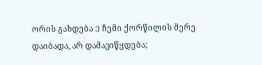ორის გახდება :) ჩემი ქორწილის მერე დაიბადა, არ დამავიწყდება;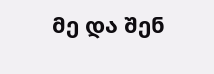მე და შენ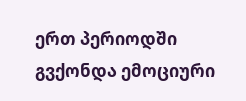ერთ პერიოდში გვქონდა ემოციური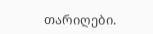თარიღები.